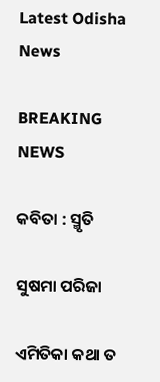Latest Odisha News

BREAKING NEWS

କବିତା : ସ୍ମୃତି

ସୁଷମା ପରିଜା

ଏମିତିକା କଥା ତ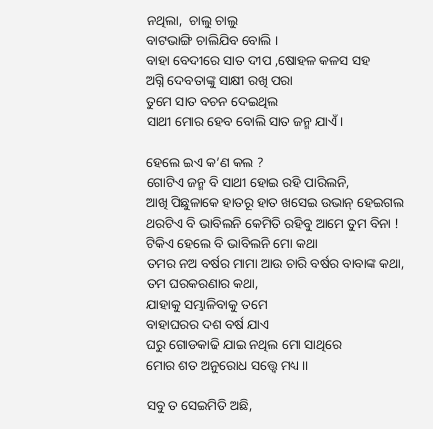ନଥିଲା,  ଚାଲୁ ଚାଲୁ
ବାଟଭାଙ୍ଗି ଚାଲିଯିବ ବୋଲି ।
ବାହା ବେଦୀରେ ସାତ ଦୀପ ,ଷୋହଳ କଳସ ସହ
ଅଗ୍ନି ଦେବତାଙ୍କୁ ସାକ୍ଷୀ ରଖି ପରା
ତୁମେ ସାତ ବଚନ ଦେଇଥିଲ
ସାଥୀ ମୋର ହେବ ବୋଲି ସାତ ଜନ୍ମ ଯାଏଁ।

ହେଲେ ଇଏ କ’ଣ କଲ ?
ଗୋଟିଏ ଜନ୍ମ ବି ସାଥୀ ହୋଇ ରହି ପାରିଲନି,
ଆଖି ପିଛୁଳାକେ ହାତରୂ ହାତ ଖସେଇ ଉଭାନ୍ ହେଇଗଲ
ଥରଟିଏ ବି ଭାବିଲନି କେମିତି ରହିବୁ ଆମେ ତୁମ ବିନା !
ଟିକିଏ ହେଲେ ବି ଭାବିଲନି ମୋ କଥା
ତମର ନଅ ବର୍ଷର ମାମା ଆଉ ଚାରି ବର୍ଷର ବାବାଙ୍କ କଥା,
ତମ ଘରକରଣାର କଥା,
ଯାହାକୁ ସମ୍ଭାଳିବାକୁ ତମେ
ବାହାଘରର ଦଶ ବର୍ଷ ଯାଏ
ଘରୁ ଗୋଡକାଢି ଯାଇ ନଥିଲ ମୋ ସାଥିରେ
ମୋର ଶତ ଅନୁରୋଧ ସତ୍ତ୍ୱେ ମଧ୍ୟ ।।

ସବୁ ତ ସେଇମିତି ଅଛି,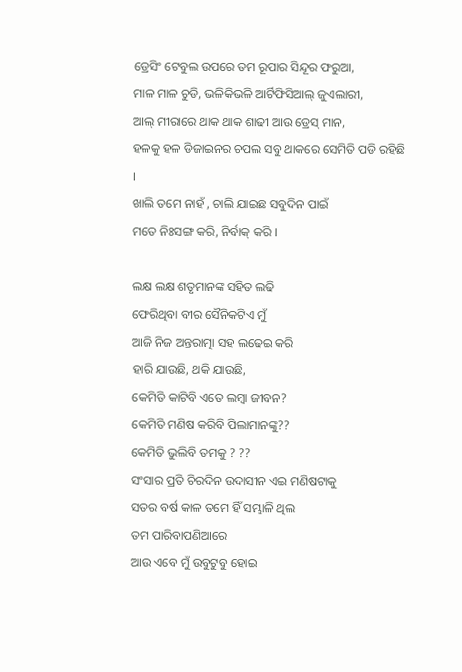ଡ୍ରେସିଂ ଟେବୁଲ ଉପରେ ତମ ରୂପାର ସିନ୍ଦୂର ଫରୁଆ,
ମାଳ ମାଳ ଚୁଡି, ଭଳିକିଭଳି ଆର୍ଟିଫିସିଆଲ୍ ଜୁଏଲାରୀ,
ଆଲ୍ ମୀରାରେ ଥାକ ଥାକ ଶାଢୀ ଆଉ ଡ୍ରେସ୍ ମାନ,
ହଳକୁ ହଳ ଡିଜାଇନର ଚପଲ ସବୁ ଥାକରେ ସେମିତି ପଡି ରହିଛି ।
ଖାଲି ତମେ ନାହଁ , ଚାଲି ଯାଇଛ ସବୁଦିନ ପାଇଁ
ମତେ ନିଃସଙ୍ଗ କରି, ନିର୍ବାକ୍ କରି ।

ଲକ୍ଷ ଲକ୍ଷ ଶତୃମାନଙ୍କ ସହିତ ଲଢି
ଫେରିଥିବା ବୀର ସୈନିକଟିଏ ମୁଁ
ଆଜି ନିଜ ଅନ୍ତରାତ୍ମା ସହ ଲଢେଇ କରି
ହାରି ଯାଉଛି, ଥକି ଯାଉଛି,
କେମିତି କାଟିବି ଏତେ ଲମ୍ବା ଜୀବନ?
କେମିତି ମଣିଷ କରିବି ପିଲାମାନଙ୍କୁ??
କେମିତି ଭୁଲିବି ତମକୁ ? ??
ସଂସାର ପ୍ରତି ଚିରଦିନ ଉଦାସୀନ ଏଇ ମଣିଷଟାକୁ
ସତର ବର୍ଷ କାଳ ତମେ ହିଁ ସମ୍ଭାଳି ଥିଲ
ତମ ପାରିବାପଣିଆରେ
ଆଉ ଏବେ ମୁଁ ଉବୁଟୁବୁ ହୋଇ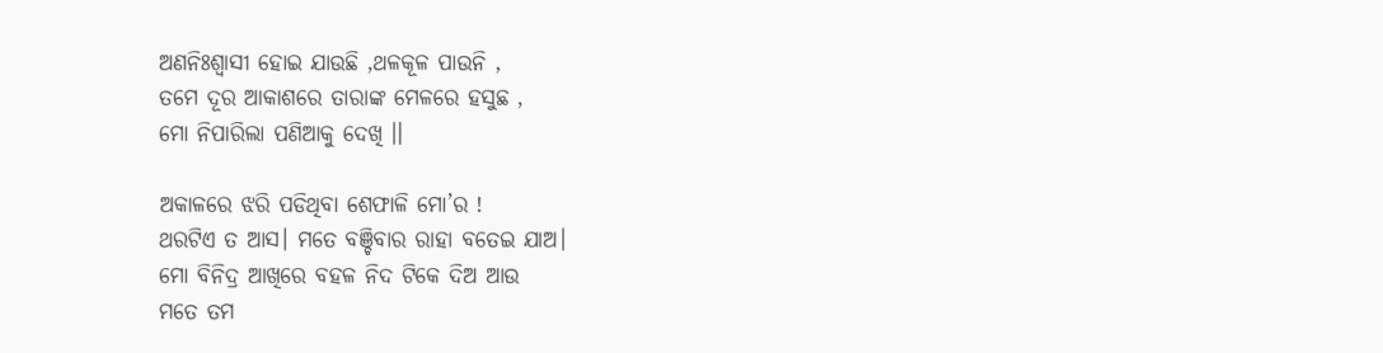ଅଣନିଃଶ୍ବାସୀ ହୋଇ ଯାଉଛି ,ଥଳକୂଳ ପାଉନି ,
ତମେ ଦୂର ଆକାଶରେ ତାରାଙ୍କ ମେଳରେ ହସୁଛ ,
ମୋ ନିପାରିଲା ପଣିଆକୁ ଦେଖି ।।

ଅକାଳରେ ଝରି ପଡିଥିବା ଶେଫାଳି ମୋ’ର !
ଥରଟିଏ ତ ଆସ। ମତେ ବଞ୍ଚିବାର ରାହା ବତେଇ ଯାଅ।
ମୋ ବିନିଦ୍ର ଆଖିରେ ବହଳ ନିଦ ଟିକେ ଦିଅ ଆଉ
ମତେ ତମ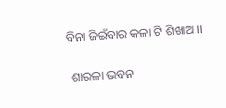ବିନା ଜିଇଁବାର କଳା ଟି ଶିଖାଅ ।।

 ଶାରଳା ଭବନ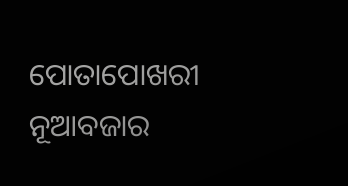ପୋତାପୋଖରୀ  ନୂଆବଜାର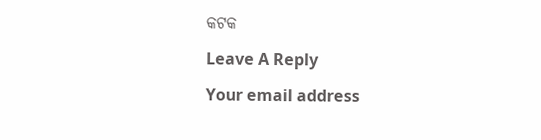କଟକ

Leave A Reply

Your email address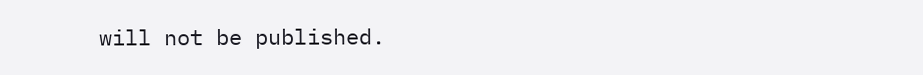will not be published.